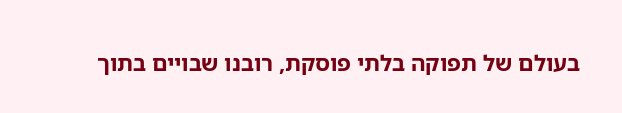בעולם של תפוקה בלתי פוסקת, רובנו שבויים בתוך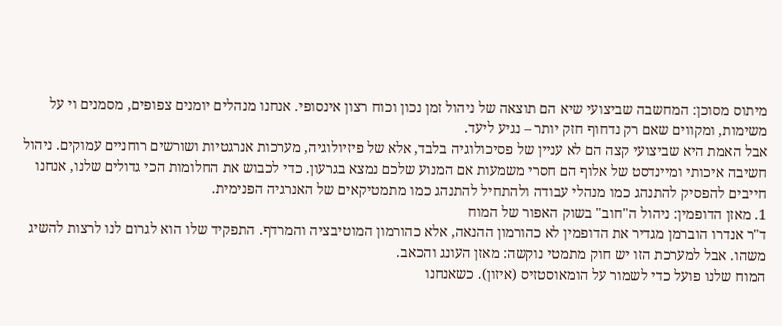מיתוס מסוכן: המחשבה שביצועי שיא הם תוצאה של ניהול זמן נכון וכוח רצון אינסופי. אנחנו מנהלים יומנים צפופים, מסמנים וי על משימות, ומקווים שאם רק נדחוף חזק יותר – נגיע ליעד.
אבל האמת היא שביצועי קצה הם לא עניין של פסיכולוגיה בלבד, אלא של פיזיולוגיה, מערכות אנרגטיות ושורשים רוחניים עמוקים. ניהול חשיבה איכותי ומיינדסט של אלוף הם חסרי משמעות אם המנוע שלכם נמצא בגרעון. כדי לכבוש את החלומות הכי גדולים שלנו, אנחנו חייבים להפסיק להתנהג כמו מנהלי עבודה ולהתחיל להתנהג כמו מתמטיקאים של האנרגיה הפנימית.
1. מאזן הדופמין: ניהול ה"חוב" בשוק האפור של המוח
ד"ר אנדרו הוברמן מגדיר את הדופמין לא כהורמון ההנאה, אלא כהורמון המוטיבציה והמרדף. התפקיד שלו הוא לגרום לנו לרצות להשיג משהו. אבל למערכת הזו יש חוק מתמטי נוקשה: מאזן העונג והכאב.
המוח שלנו פועל כדי לשמור על הומאוסטזיס (איזון). כשאנחנו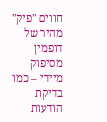חווים "פיק" מהיר של דופמין מסיפוק מיידי – כמו בדיקת הודעות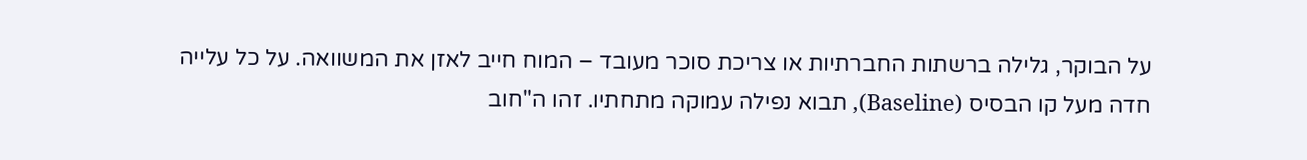על הבוקר, גלילה ברשתות החברתיות או צריכת סוכר מעובד – המוח חייב לאזן את המשוואה. על כל עלייה חדה מעל קו הבסיס (Baseline), תבוא נפילה עמוקה מתחתיו. זהו ה"חוב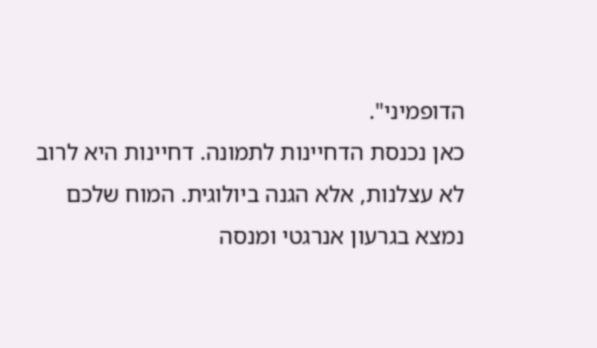הדופמיני".
כאן נכנסת הדחיינות לתמונה. דחיינות היא לרוב לא עצלנות, אלא הגנה ביולוגית. המוח שלכם נמצא בגרעון אנרגטי ומנסה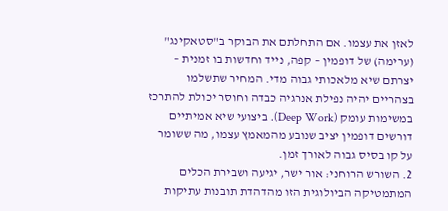לאזן את עצמו. אם התחלתם את הבוקר ב"סטאקינג" (ערימה) של דופמין – קפה, נייד וחדשות בו זמנית – יצרתם שיא מלאכותי גבוה מדי. המחיר שתשלמו בצהריים יהיה נפילת אנרגיה כבדה וחוסר יכולת להתרכז במשימות עומק (Deep Work). ביצועי שיא אמיתיים דורשים דופמין יציב שנובע מהמאמץ עצמו, מה ששומר על קו בסיס גבוה לאורך זמן.
2. השורש הרוחני: אור ישר, יגיעה ושבירת הכלים
המתמטיקה הביולוגית הזו מהדהדת תובנות עתיקות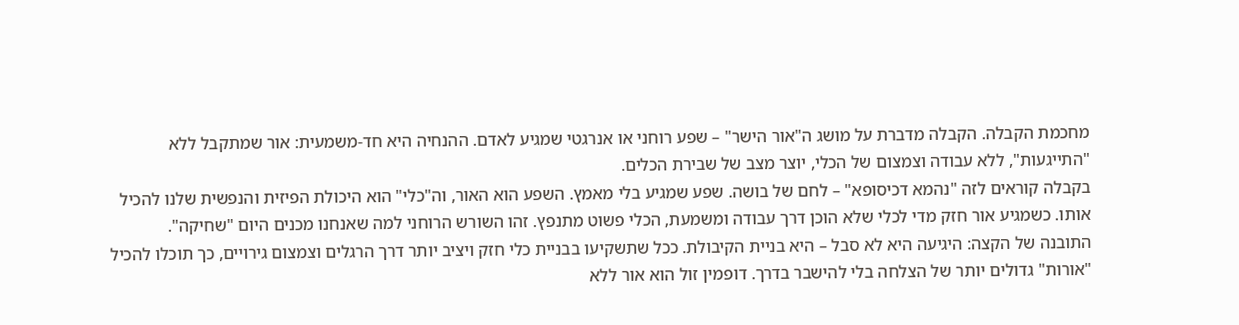מחכמת הקבלה. הקבלה מדברת על מושג ה"אור הישר" – שפע רוחני או אנרגטי שמגיע לאדם. ההנחיה היא חד-משמעית: אור שמתקבל ללא "התייגעות", ללא עבודה וצמצום של הכלי, יוצר מצב של שבירת הכלים.
בקבלה קוראים לזה "נהמא דכיסופא" – לחם של בושה. שפע שמגיע בלי מאמץ. השפע הוא האור, וה"כלי" הוא היכולת הפיזית והנפשית שלנו להכיל אותו. כשמגיע אור חזק מדי לכלי שלא הוכן דרך עבודה ומשמעת, הכלי פשוט מתנפץ. זהו השורש הרוחני למה שאנחנו מכנים היום "שחיקה".
התובנה של הקצה: היגיעה היא לא סבל – היא בניית הקיבולת. ככל שתשקיעו בבניית כלי חזק ויציב יותר דרך הרגלים וצמצום גירויים, כך תוכלו להכיל "אורות" גדולים יותר של הצלחה בלי להישבר בדרך. דופמין זול הוא אור ללא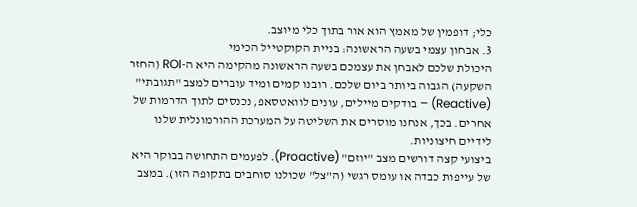כלי; דופמין של מאמץ הוא אור בתוך כלי מיוצב.
3. אבחון עצמי בשעה הראשונה: בניית הקוקטייל הכימי
היכולת שלכם לאבחן את עצמכם בשעה הראשונה מהקימה היא ה-ROI (החזר השקעה) הגבוה ביותר ביום שלכם. רובנו קמים ומיד עוברים למצב "תגובתי" (Reactive) – בודקים מיילים, עונים לוואטסאפ, נכנסים לתוך הדרמות של אחרים. בכך, אנחנו מוסרים את השליטה על המערכת ההורמונלית שלנו לידיים חיצוניות.
ביצועי קצה דורשים מצב "יוזם" (Proactive). לפעמים התחושה בבוקר היא של עייפות כבדה או עומס רגשי (ה"צל" שכולנו סוחבים בתקופה הזו). במצב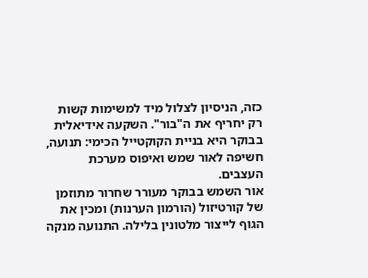כזה, הניסיון לצלול מיד למשימות קשות רק יחריף את ה"בור". השקעה אידיאלית בבוקר היא בניית הקוקטייל הכימי: תנועה, חשיפה לאור שמש ואיפוס מערכת העצבים.
אור השמש בבוקר מעורר שחרור מתוזמן של קורטיזול (הורמון הערנות) ומכין את הגוף לייצור מלטונין בלילה. התנועה מנקה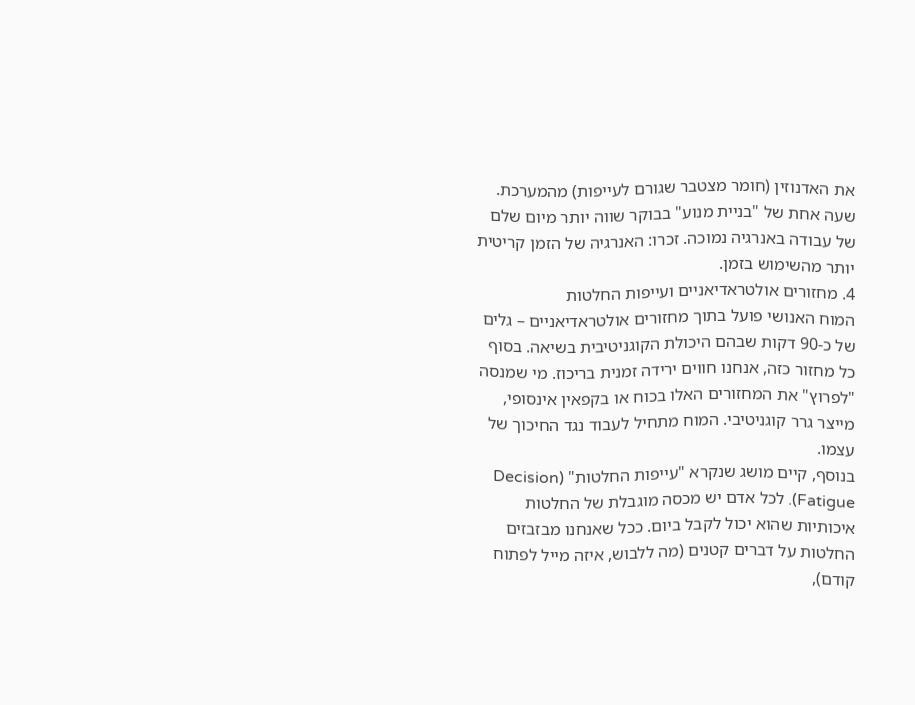את האדנוזין (חומר מצטבר שגורם לעייפות) מהמערכת. שעה אחת של "בניית מנוע" בבוקר שווה יותר מיום שלם של עבודה באנרגיה נמוכה. זכרו: האנרגיה של הזמן קריטית יותר מהשימוש בזמן.
4. מחזורים אולטראדיאניים ועייפות החלטות
המוח האנושי פועל בתוך מחזורים אולטראדיאניים – גלים של כ-90 דקות שבהם היכולת הקוגניטיבית בשיאה. בסוף כל מחזור כזה, אנחנו חווים ירידה זמנית בריכוז. מי שמנסה "לפרוץ" את המחזורים האלו בכוח או בקפאין אינסופי, מייצר גרר קוגניטיבי. המוח מתחיל לעבוד נגד החיכוך של עצמו.
בנוסף, קיים מושג שנקרא "עייפות החלטות" (Decision Fatigue). לכל אדם יש מכסה מוגבלת של החלטות איכותיות שהוא יכול לקבל ביום. ככל שאנחנו מבזבזים החלטות על דברים קטנים (מה ללבוש, איזה מייל לפתוח קודם),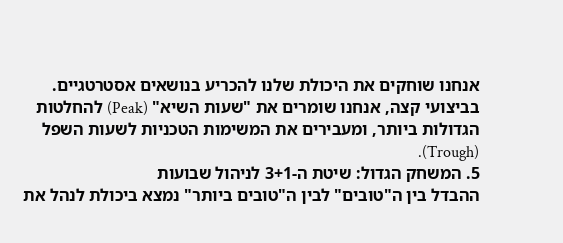אנחנו שוחקים את היכולת שלנו להכריע בנושאים אסטרטגיים. בביצועי קצה, אנחנו שומרים את "שעות השיא" (Peak) להחלטות הגדולות ביותר, ומעבירים את המשימות הטכניות לשעות השפל (Trough).
5. המשחק הגדול: שיטת ה-3+1 לניהול שבועות
ההבדל בין ה"טובים" לבין ה"טובים ביותר" נמצא ביכולת לנהל את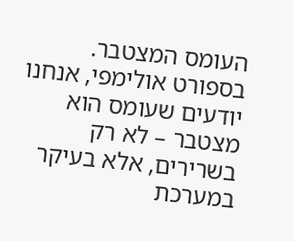העומס המצטבר. בספורט אולימפי, אנחנו יודעים שעומס הוא מצטבר – לא רק בשרירים, אלא בעיקר במערכת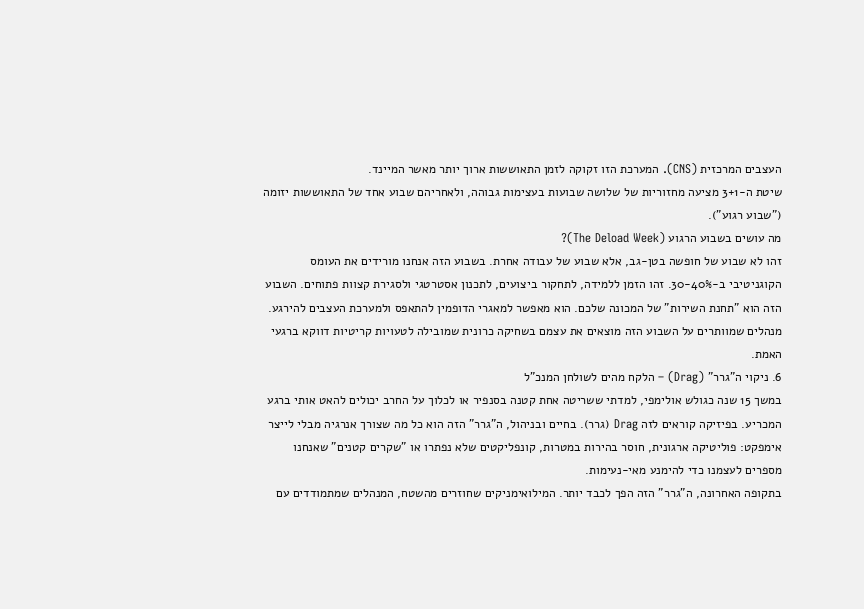העצבים המרכזית (CNS). המערכת הזו זקוקה לזמן התאוששות ארוך יותר מאשר המיינד.
שיטת ה-3+1 מציעה מחזוריות של שלושה שבועות בעצימות גבוהה, ולאחריהם שבוע אחד של התאוששות יזומה ("שבוע רגוע").
מה עושים בשבוע הרגוע (The Deload Week)?
זהו לא שבוע של חופשה בטן-גב, אלא שבוע של עבודה אחרת. בשבוע הזה אנחנו מורידים את העומס הקוגניטיבי ב-30-40%. זהו הזמן ללמידה, לתחקור ביצועים, לתכנון אסטרטגי ולסגירת קצוות פתוחים. השבוע הזה הוא "תחנת השירות" של המכונה שלכם. הוא מאפשר למאגרי הדופמין להתאפס ולמערכת העצבים להירגע. מנהלים שמוותרים על השבוע הזה מוצאים את עצמם בשחיקה כרונית שמובילה לטעויות קריטיות דווקא ברגעי האמת.
6. ניקוי ה"גרר" (Drag) – הלקח מהים לשולחן המנכ"ל
במשך 15 שנה כגולש אולימפי, למדתי ששריטה אחת קטנה בסנפיר או לכלוך על החרב יכולים להאט אותי ברגע המכריע. בפיזיקה קוראים לזה Drag (גרר). בחיים ובניהול, ה"גרר" הזה הוא כל מה שצורך אנרגיה מבלי לייצר אימפקט: פוליטיקה ארגונית, חוסר בהירות במטרות, קונפליקטים שלא נפתרו או "שקרים קטנים" שאנחנו מספרים לעצמנו כדי להימנע מאי-נעימות.
בתקופה האחרונה, ה"גרר" הזה הפך לכבד יותר. המילואימניקים שחוזרים מהשטח, המנהלים שמתמודדים עם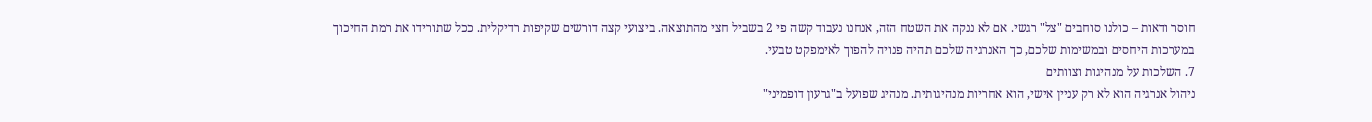חוסר ודאות – כולנו סוחבים "צל" רגשי. אם לא ננקה את השטח הזה, אנחנו נעבוד קשה פי 2 בשביל חצי מהתוצאה. ביצועי קצה דורשים שקיפות רדיקלית. ככל שתורידו את רמת החיכוך במערכות היחסים ובמשימות שלכם, כך האנרגיה שלכם תהיה פנויה להפוך לאימפקט טבעי.
7. השלכות על מנהיגות וצוותים
ניהול אנרגיה הוא לא רק עניין אישי, הוא אחריות מנהיגותית. מנהיג שפועל ב"גרעון דופמיני"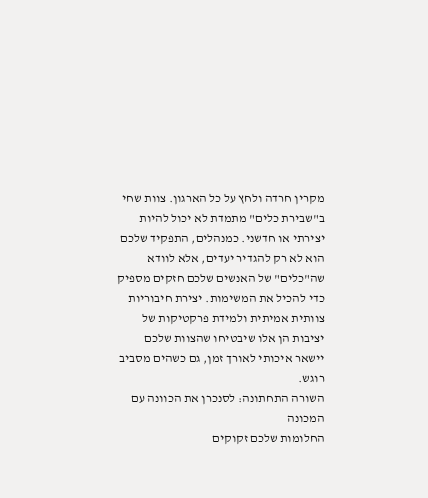מקרין חרדה ולחץ על כל הארגון. צוות שחי ב"שבירת כלים" מתמדת לא יכול להיות יצירתי או חדשני. כמנהלים, התפקיד שלכם הוא לא רק להגדיר יעדים, אלא לוודא שה"כלים" של האנשים שלכם חזקים מספיק כדי להכיל את המשימות. יצירת חיבוריות צוותית אמיתית ולמידת פרקטיקות של יציבות הן אלו שיבטיחו שהצוות שלכם יישאר איכותי לאורך זמן, גם כשהים מסביב רוגש.
השורה התחתונה: לסנכרן את הכוונה עם המכונה
החלומות שלכם זקוקים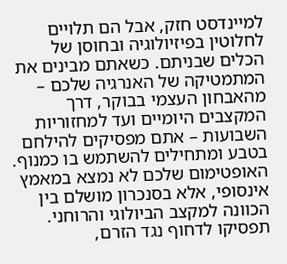למיינדסט חזק, אבל הם תלויים לחלוטין בפיזיולוגיה ובחוסן של הכלים שבניתם. כשאתם מבינים את המתמטיקה של האנרגיה שלכם – מהאבחון העצמי בבוקר, דרך המקצבים היומיים ועד למחזוריות השבועות – אתם מפסיקים להילחם בטבע ומתחילים להשתמש בו כמנוף.
האופטימום שלכם לא נמצא במאמץ אינסופי, אלא בסנכרון מושלם בין הכוונה למקצב הביולוגי והרוחני. תפסיקו לדחוף נגד הזרם,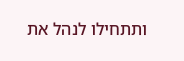ותתחילו לנהל את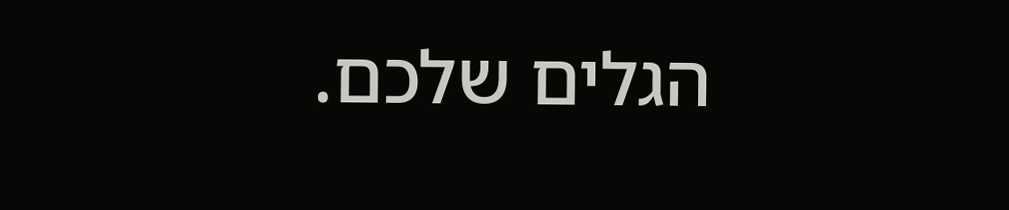הגלים שלכם.